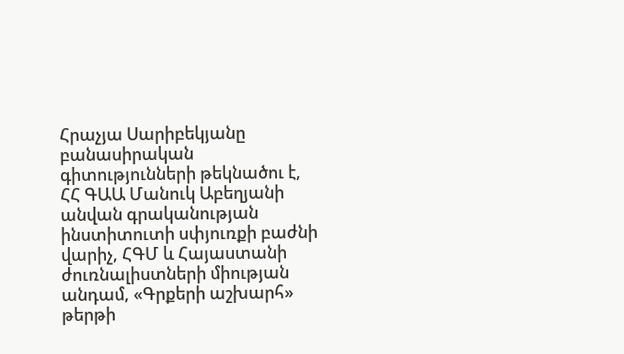Հրաչյա Սարիբեկյանը բանասիրական գիտությունների թեկնածու է, ՀՀ ԳԱԱ Մանուկ Աբեղյանի անվան գրականության ինստիտուտի սփյուռքի բաժնի վարիչ, ՀԳՄ և Հայաստանի ժուռնալիստների միության անդամ, «Գրքերի աշխարհ» թերթի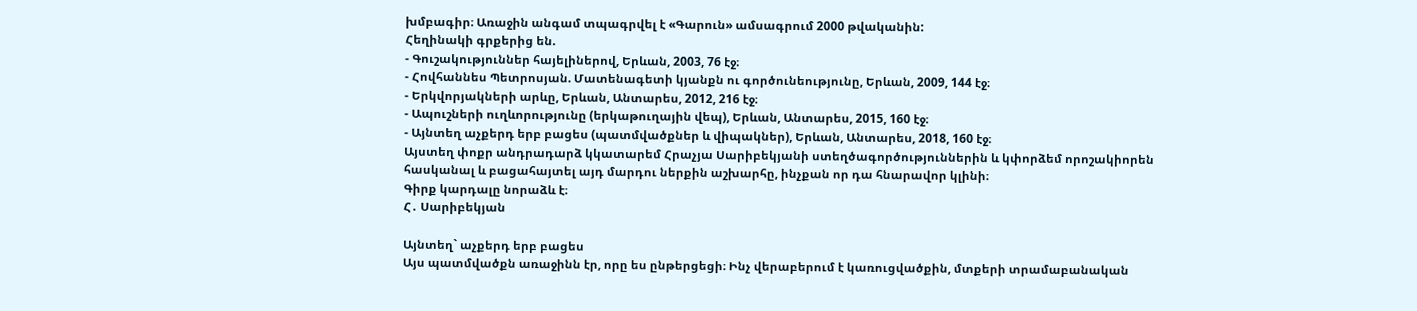խմբագիր։ Առաջին անգամ տպագրվել է «Գարուն» ամսագրում 2000 թվականին:
Հեղինակի գրքերից են.
- Գուշակություններ հայելիներով, Երևան, 2003, 76 էջ։
- Հովհաննես Պետրոսյան. Մատենագետի կյանքն ու գործունեությունը, Երևան, 2009, 144 էջ։
- Երկվորյակների արևը, Երևան, Անտարես, 2012, 216 էջ։
- Ապուշների ուղևորությունը (երկաթուղային վեպ), Երևան, Անտարես, 2015, 160 էջ։
- Այնտեղ աչքերդ երբ բացես (պատմվածքներ և վիպակներ), Երևան, Անտարես, 2018, 160 էջ։
Այստեղ փոքր անդրադարձ կկատարեմ Հրաչյա Սարիբեկյանի ստեղծագործություններին և կփորձեմ որոշակիորեն հասկանալ և բացահայտել այդ մարդու ներքին աշխարհը, ինչքան որ դա հնարավոր կլինի։
Գիրք կարդալը նորաձև է։
Հ․ Սարիբեկյան

Այնտեղ` աչքերդ երբ բացես
Այս պատմվածքն առաջինն էր, որը ես ընթերցեցի։ Ինչ վերաբերում է կառուցվածքին, մտքերի տրամաբանական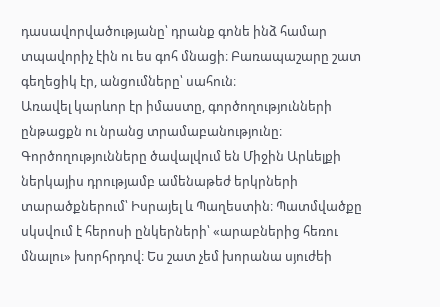դասավորվածությանը՝ դրանք գոնե ինձ համար տպավորիչ էին ու ես գոհ մնացի։ Բառապաշարը շատ գեղեցիկ էր, անցումները՝ սահուն։
Առավել կարևոր էր իմաստը, գործողությունների ընթացքն ու նրանց տրամաբանությունը։ Գործողությունները ծավալվում են Միջին Արևելքի ներկայիս դրությամբ ամենաթեժ երկրների տարածքներում՝ Իսրայել և Պաղեստին։ Պատմվածքը սկսվում է հերոսի ընկերների՝ «արաբներից հեռու մնալու» խորհրդով։ Ես շատ չեմ խորանա սյուժեի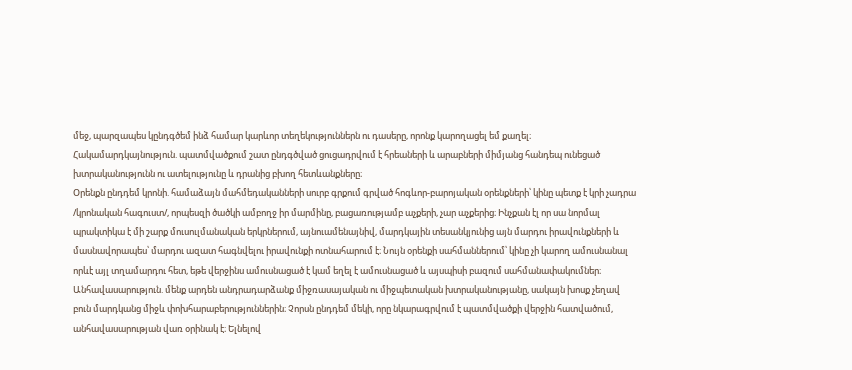մեջ, պարզապես կընդգծեմ ինձ համար կարևոր տեղեկություններն ու դասերը, որոնք կարողացել եմ քաղել։
Հակամարդկայնություն. պատմվածքում շատ ընդգծված ցուցադրվում է հրեաների և արաբների միմյանց հանդեպ ունեցած խտրականությունն ու ատելությունը և դրանից բխող հետևանքները։
Օրենքն ընդդեմ կրոնի. համաձայն մահմեդականների սուրբ գրքում գրված հոգևոր-բարոյական օրենքների՝ կինը պետք է կրի չադրա /կրոնական հագուստ/, որպեսզի ծածկի ամբողջ իր մարմինը, բացառությամբ աչքերի, չար աչքերից։ Ինչքան էլ որ սա նորմալ պրակտիկա է մի շարք մուսուլմանական երկրներում, այնուամենայնիվ, մարդկային տեսանկյունից այն մարդու իրավունքների և մասնավորապես՝ մարդու ազատ հագնվելու իրավունքի ոտնահարում է։ Նույն օրենքի սահմաններում՝ կինը չի կարող ամուսնանալ որևէ այլ տղամարդու հետ, եթե վերջինս ամուսնացած է կամ եղել է ամուսնացած և այսպիսի բազում սահմանափակումներ։
Անհավասարություն. մենք արդեն անդրադարձանք միջռասայական ու միջպետական խտրականությանը, սակայն խոսք չեղավ բուն մարդկանց միջև փոխհարաբերություններին։ Չորսն ընդդեմ մեկի, որը նկարագրվում է պատմվածքի վերջին հատվածում, անհավասարության վառ օրինակ է։ Ելնելով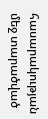հասարակության մեջ տարածված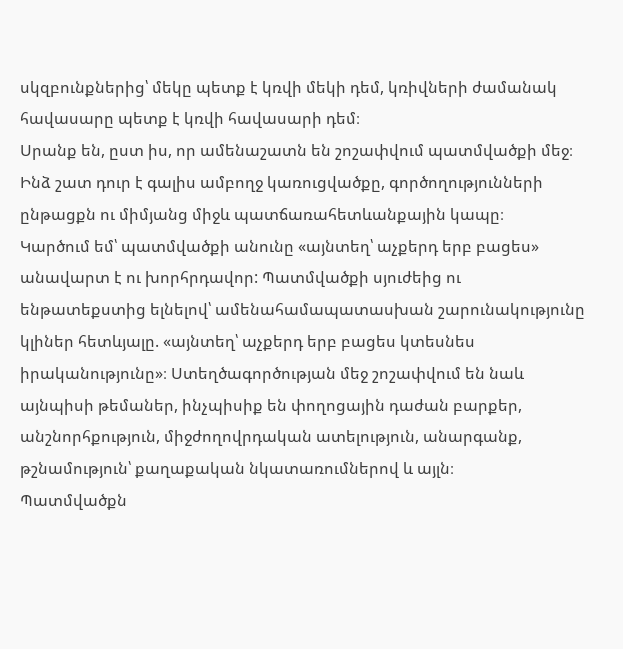սկզբունքներից՝ մեկը պետք է կռվի մեկի դեմ, կռիվների ժամանակ հավասարը պետք է կռվի հավասարի դեմ։
Սրանք են, ըստ իս, որ ամենաշատն են շոշափվում պատմվածքի մեջ։ Ինձ շատ դուր է գալիս ամբողջ կառուցվածքը, գործողությունների ընթացքն ու միմյանց միջև պատճառահետևանքային կապը։
Կարծում եմ՝ պատմվածքի անունը «այնտեղ՝ աչքերդ երբ բացես» անավարտ է ու խորհրդավոր: Պատմվածքի սյուժեից ու ենթատեքստից ելնելով՝ ամենահամապատասխան շարունակությունը կլիներ հետևյալը. «այնտեղ՝ աչքերդ երբ բացես կտեսնես իրականությունը»։ Ստեղծագործության մեջ շոշափվում են նաև այնպիսի թեմաներ, ինչպիսիք են փողոցային դաժան բարքեր, անշնորհքություն, միջժողովրդական ատելություն, անարգանք, թշնամություն՝ քաղաքական նկատառումներով և այլն։
Պատմվածքն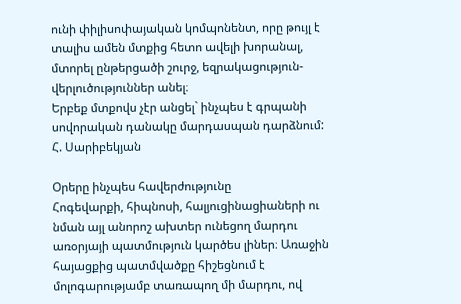ունի փիլիսոփայական կոմպոնենտ, որը թույլ է տալիս ամեն մտքից հետո ավելի խորանալ, մտորել ընթերցածի շուրջ, եզրակացություն-վերլուծություններ անել։
Երբեք մտքովս չէր անցել` ինչպես է գրպանի սովորական դանակը մարդասպան դարձնում:
Հ. Սարիբեկյան

Օրերը ինչպես հավերժությունը
Հոգեվարքի, հիպնոսի, հալյուցինացիաների ու նման այլ անորոշ ախտեր ունեցող մարդու առօրյայի պատմություն կարծես լիներ։ Առաջին հայացքից պատմվածքը հիշեցնում է մոլոգարությամբ տառապող մի մարդու, ով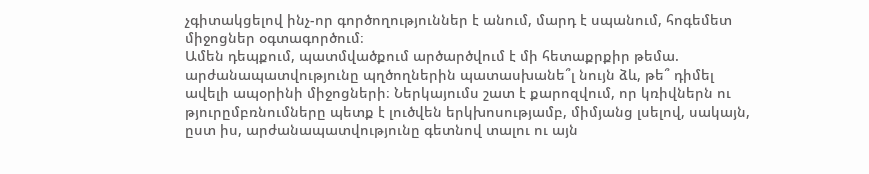չգիտակցելով ինչ-որ գործողություններ է անում, մարդ է սպանում, հոգեմետ միջոցներ օգտագործում։
Ամեն դեպքում, պատմվածքում արծարծվում է մի հետաքրքիր թեմա. արժանապատվությունը պղծողներին պատասխանե՞լ նույն ձև, թե՞ դիմել ավելի ապօրինի միջոցների։ Ներկայումս շատ է քարոզվում, որ կռիվներն ու թյուրըմբռնումները պետք է լուծվեն երկխոսությամբ, միմյանց լսելով, սակայն, ըստ իս, արժանապատվությունը գետնով տալու ու այն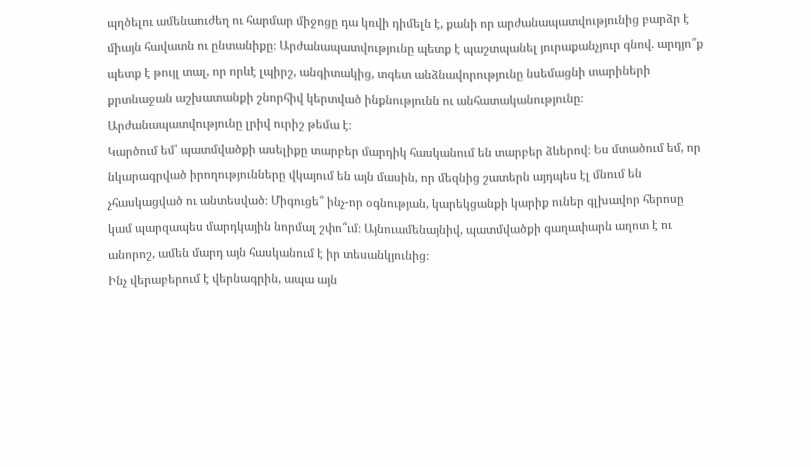պղծելու ամենաուժեղ ու հարմար միջոցը դա կռվի դիմելն է, քանի որ արժանապատվությունից բարձր է միայն հավատն ու ընտանիքը։ Արժանապատվությունը պետք է պաշտպանել յուրաքանչյուր գնով. արդյո՞ք պետք է թույլ տալ, որ որևէ լպիրշ, անգիտակից, տգետ անձնավորությունը նսեմացնի տարիների քրտնաջան աշխատանքի շնորհիվ կերտված ինքնությունն ու անհատականությունը։ Արժանապատվությունը լրիվ ուրիշ թեմա է։
Կարծում եմ՝ պատմվածքի ասելիքը տարբեր մարդիկ հասկանում են տարբեր ձևերով։ Ես մտածում եմ, որ նկարագրված իրողությունները վկայում են այն մասին, որ մեզնից շատերն այդպես էլ մնում են չհասկացված ու անտեսված։ Միգուցե՞ ինչ-որ օգնության, կարեկցանքի կարիք ուներ գլխավոր հերոսը կամ պարզապես մարդկային նորմալ շփո՞ւմ։ Այնուամենայնիվ, պատմվածքի գաղափարն աղոտ է ու անորոշ, ամեն մարդ այն հասկանում է իր տեսանկյունից։
Ինչ վերաբերում է վերնագրին, ապա այն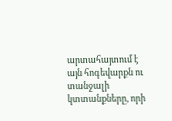արտահայտում է այն հոգեվարքն ու տանջալի կտտանքները, որի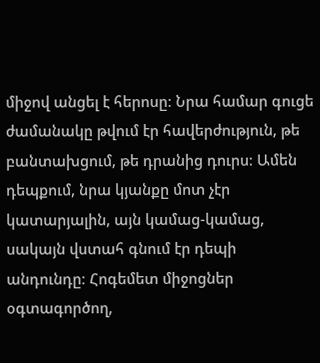միջով անցել է հերոսը։ Նրա համար գուցե ժամանակը թվում էր հավերժություն, թե բանտախցում, թե դրանից դուրս։ Ամեն դեպքում, նրա կյանքը մոտ չէր կատարյալին, այն կամաց-կամաց, սակայն վստահ գնում էր դեպի անդունդը։ Հոգեմետ միջոցներ օգտագործող,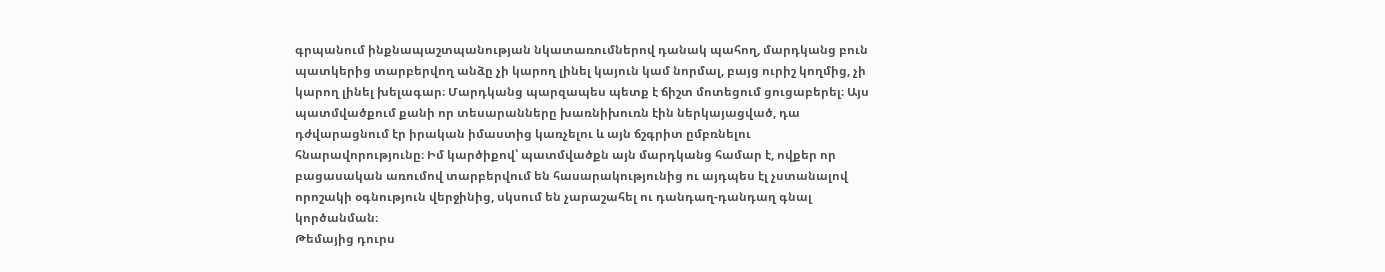գրպանում ինքնապաշտպանության նկատառումներով դանակ պահող, մարդկանց բուն պատկերից տարբերվող անձը չի կարող լինել կայուն կամ նորմալ, բայց ուրիշ կողմից, չի կարող լինել խելագար։ Մարդկանց պարզապես պետք է ճիշտ մոտեցում ցուցաբերել։ Այս պատմվածքում քանի որ տեսարանները խառնիխուռն էին ներկայացված, դա դժվարացնում էր իրական իմաստից կառչելու և այն ճշգրիտ ըմբռնելու հնարավորությունը։ Իմ կարծիքով՝ պատմվածքն այն մարդկանց համար է, ովքեր որ բացասական առումով տարբերվում են հասարակությունից ու այդպես էլ չստանալով որոշակի օգնություն վերջինից, սկսում են չարաշահել ու դանդաղ-դանդաղ գնալ կործանման։
Թեմայից դուրս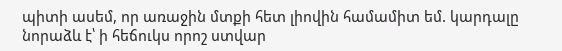պիտի ասեմ, որ առաջին մտքի հետ լիովին համամիտ եմ. կարդալը նորաձև է՝ ի հեճուկս որոշ ստվար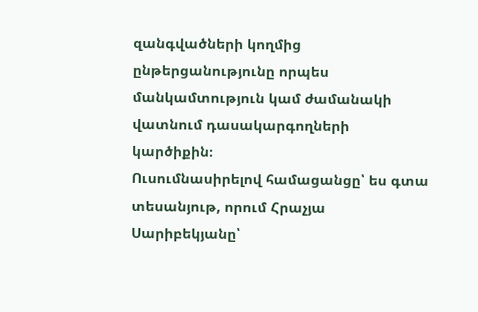զանգվածների կողմից ընթերցանությունը որպես մանկամտություն կամ ժամանակի վատնում դասակարգողների կարծիքին։
Ուսումնասիրելով համացանցը՝ ես գտա տեսանյութ, որում Հրաչյա Սարիբեկյանը՝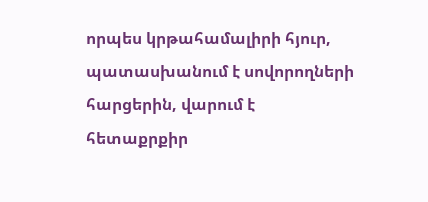որպես կրթահամալիրի հյուր, պատասխանում է սովորողների հարցերին, վարում է հետաքրքիր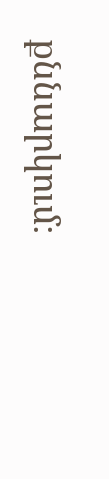քննարկում։